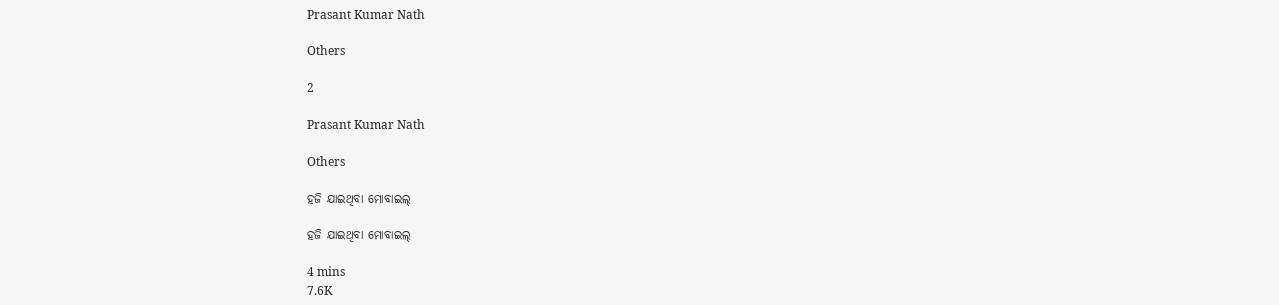Prasant Kumar Nath

Others

2

Prasant Kumar Nath

Others

ହଜି ଯାଇଥିବା ମୋବାଇଲ୍

ହଜି ଯାଇଥିବା ମୋବାଇଲ୍

4 mins
7.6K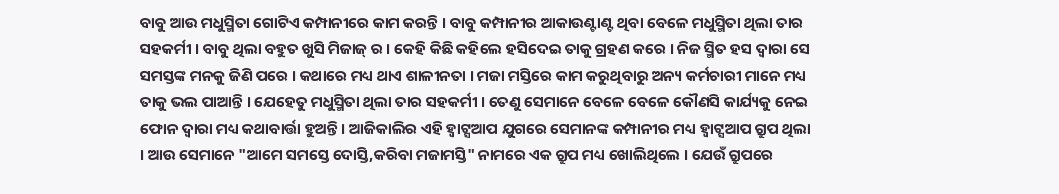ବାବୁ ଆଉ ମଧୁସ୍ମିତା ଗୋଟିଏ କମ୍ପାନୀରେ କାମ କରନ୍ତି । ବାବୁ କମ୍ପାନୀର ଆକାଉଣ୍ଟାଣ୍ଟ ଥିବା ବେଳେ ମଧୁସ୍ମିତା ଥିଲା ତାର ସହକର୍ମୀ । ବାବୁ ଥିଲା ବହୁତ ଖୁସି ମିଜାଜ୍ ର । କେହି କିଛି କହିଲେ ହସିଦେଇ ତାକୁ ଗ୍ରହଣ କରେ । ନିଜ ସ୍ମିତ ହସ ଦ୍ୱାରା ସେ ସମସ୍ତଙ୍କ ମନକୁ ଜିଣି ପରେ । କଥାରେ ମଧ୍ୟ ଥାଏ ଶାଳୀନତା । ମଜା ମସ୍ତିରେ କାମ କରୁଥିବାରୁ ଅନ୍ୟ କର୍ମଚାରୀ ମାନେ ମଧ୍ୟ ତାକୁ ଭଲ ପାଆନ୍ତି । ଯେହେତୁ ମଧୁସ୍ମିତା ଥିଲା ତାର ସହକର୍ମୀ । ତେଣୁ ସେମାନେ ବେଳେ ବେଳେ କୌଣସି କାର୍ଯ୍ୟକୁ ନେଇ ଫୋନ ଦ୍ୱାରା ମଧ୍ୟ କଥାବାର୍ତ୍ତା ହୁଅନ୍ତି । ଆଜିକାଲିର ଏହି ହ୍ଵାଟ୍ସଆପ ଯୁଗରେ ସେମାନଙ୍କ କମ୍ପାନୀର ମଧ୍ୟ ହ୍ଵାଟ୍ସଆପ ଗ୍ରୁପ ଥିଲା । ଆଉ ସେମାନେ "ଆମେ ସମସ୍ତେ ଦୋସ୍ତି,କରିବା ମଜାମସ୍ତି" ନାମରେ ଏକ ଗ୍ରୁପ ମଧ୍ୟ ଖୋଲିଥିଲେ । ଯେଉଁ ଗ୍ରୁପରେ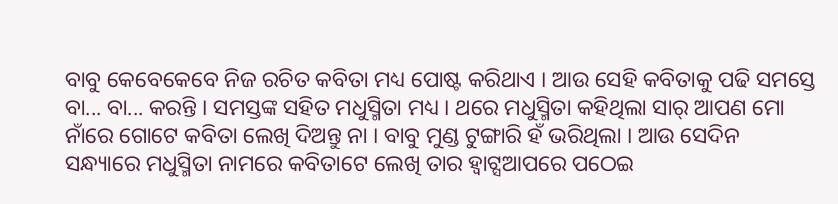ବାବୁ କେବେକେବେ ନିଜ ରଚିତ କବିତା ମଧ୍ୟ ପୋଷ୍ଟ କରିଥାଏ । ଆଉ ସେହି କବିତାକୁ ପଢି ସମସ୍ତେ ବା... ବା... କରନ୍ତି । ସମସ୍ତଙ୍କ ସହିତ ମଧୁସ୍ମିତା ମଧ୍ୟ । ଥରେ ମଧୁସ୍ମିତା କହିଥିଲା ସାର୍ ଆପଣ ମୋ ନାଁରେ ଗୋଟେ କବିତା ଲେଖି ଦିଅନ୍ତୁ ନା । ବାବୁ ମୁଣ୍ଡ ଟୁଙ୍ଗାରି ହଁ ଭରିଥିଲା । ଆଉ ସେଦିନ ସନ୍ଧ୍ୟାରେ ମଧୁସ୍ମିତା ନାମରେ କବିତାଟେ ଲେଖି ତାର ହ୍ଵାଟ୍ସଆପରେ ପଠେଇ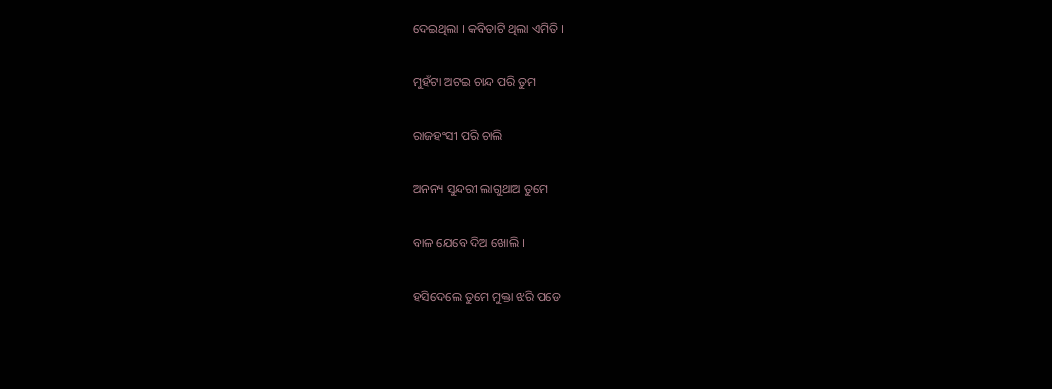ଦେଇଥିଲା । କବିତାଟି ଥିଲା ଏମିତି ।

ମୁହଁଟା ଅଟଇ ଚାନ୍ଦ ପରି ତୁମ

ରାଜହଂସୀ ପରି ଚାଲି

ଅନନ୍ୟ ସୁନ୍ଦରୀ ଲାଗୁଥାଅ ତୁମେ

ବାଳ ଯେବେ ଦିଅ ଖୋଲି ।

ହସିଦେଲେ ତୁମେ ମୁକ୍ତା ଝରି ପଡେ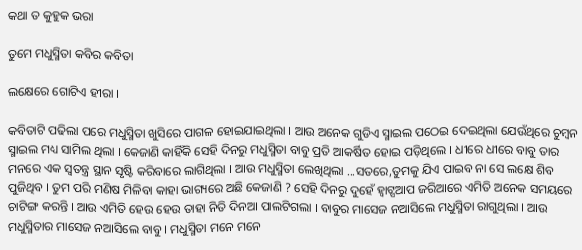କଥା ତ କୁହୁକ ଭରା

ତୁମେ ମଧୁସ୍ମିତା କବିର କବିତା

ଲକ୍ଷେରେ ଗୋଟିଏ ହୀରା ।

କବିତାଟି ପଢିଲା ପରେ ମଧୁସ୍ମିତା ଖୁସିରେ ପାଗଳ ହୋଇଯାଇଥିଲା । ଆଉ ଅନେକ ଗୁଡିଏ ସ୍ମାଇଲ ପଠେଇ ଦେଇଥିଲା ଯେଉଁଥିରେ ଚୁମ୍ବନ ସ୍ମାଇଲ ମଧ୍ୟ ସାମିଲ ଥିଲା । କେଜାଣି କାହିଁକି ସେହି ଦିନରୁ ମଧୁସ୍ମିତା ବାବୁ ପ୍ରତି ଆକର୍ଷିତ ହୋଇ ପଡ଼ିଥିଲେ । ଧୀରେ ଧୀରେ ବାବୁ ତାର ମନରେ ଏକ ସ୍ୱତନ୍ତ୍ର ସ୍ଥାନ ସୃଷ୍ଟି କରିବାରେ ଲାଗିଥିଲା । ଆଉ ମଧୁସ୍ମିତା ଲେଖିଥିଲା ...ସତରେ,ତୁମକୁ ଯିଏ ପାଇବ ନା ସେ ଲକ୍ଷେ ଶିବ ପୁଜିଥିବ । ତୁମ ପରି ମଣିଷ ମିଳିବା କାହା ଭାଗ୍ୟରେ ଅଛି କେଜାଣି ? ସେହି ଦିନରୁ ଦୁହେଁ ହ୍ଵାଟ୍ସଆପ ଜରିଆରେ ଏମିତି ଅନେକ ସମୟରେ ଚାଟିଙ୍ଗ କରନ୍ତି । ଆଉ ଏମିତି ହେଉ ହେଉ ତାହା ନିତି ଦିନଆ ପାଲଟିଗଲା । ବାବୁର ମାସେଜ ନଆସିଲେ ମଧୁସ୍ମିତା ରାଗୁଥିଲା । ଆଉ ମଧୁସ୍ମିତାର ମାସେଜ ନଆସିଲେ ବାବୁ । ମଧୁସ୍ମିତା ମନେ ମନେ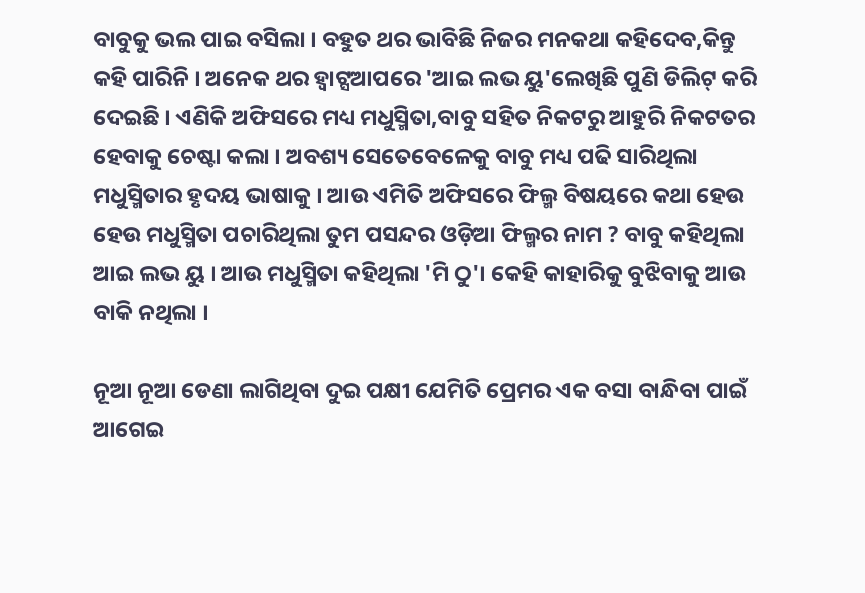ବାବୁକୁ ଭଲ ପାଇ ବସିଲା । ବହୁତ ଥର ଭାବିଛି ନିଜର ମନକଥା କହିଦେବ,କିନ୍ତୁ କହି ପାରିନି । ଅନେକ ଥର ହ୍ଵାଟ୍ସଆପରେ 'ଆଇ ଲଭ ୟୁ'ଲେଖିଛି ପୁଣି ଡିଲିଟ୍ କରି ଦେଇଛି । ଏଣିକି ଅଫିସରେ ମଧ୍ୟ ମଧୁସ୍ମିତା,ବାବୁ ସହିତ ନିକଟରୁ ଆହୁରି ନିକଟତର ହେବାକୁ ଚେଷ୍ଟା କଲା । ଅବଶ୍ୟ ସେତେବେଳେକୁ ବାବୁ ମଧ୍ୟ ପଢି ସାରିଥିଲା ମଧୁସ୍ମିତାର ହୃଦୟ ଭାଷାକୁ । ଆଉ ଏମିତି ଅଫିସରେ ଫିଲ୍ମ ବିଷୟରେ କଥା ହେଉ ହେଉ ମଧୁସ୍ମିତା ପଚାରିଥିଲା ତୁମ ପସନ୍ଦର ଓଡ଼ିଆ ଫିଲ୍ମର ନାମ ? ବାବୁ କହିଥିଲା ଆଇ ଲଭ ୟୁ । ଆଉ ମଧୁସ୍ମିତା କହିଥିଲା 'ମି ଠୁ'। କେହି କାହାରିକୁ ବୁଝିବାକୁ ଆଉ ବାକି ନଥିଲା ।

ନୂଆ ନୂଆ ଡେଣା ଲାଗିଥିବା ଦୁଇ ପକ୍ଷୀ ଯେମିତି ପ୍ରେମର ଏକ ବସା ବାନ୍ଧିବା ପାଇଁ ଆଗେଇ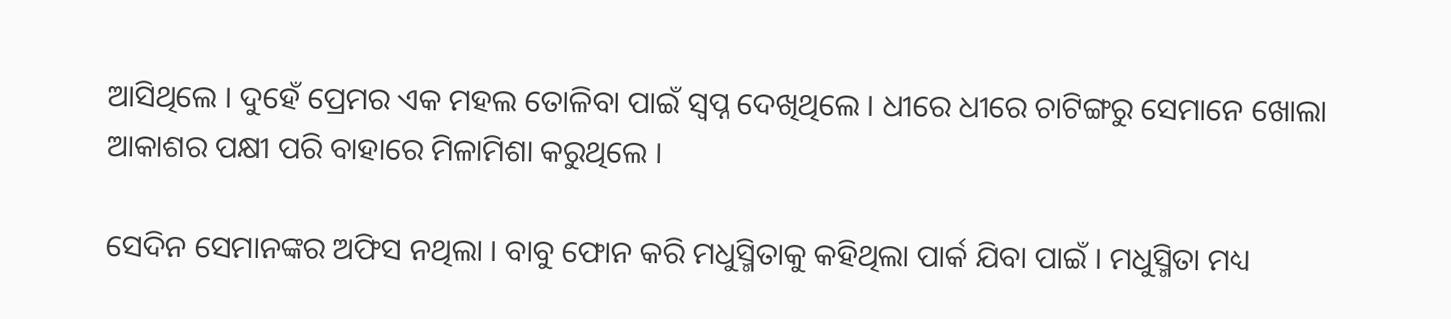ଆସିଥିଲେ । ଦୁହେଁ ପ୍ରେମର ଏକ ମହଲ ତୋଳିବା ପାଇଁ ସ୍ୱପ୍ନ ଦେଖିଥିଲେ । ଧୀରେ ଧୀରେ ଚାଟିଙ୍ଗରୁ ସେମାନେ ଖୋଲା ଆକାଶର ପକ୍ଷୀ ପରି ବାହାରେ ମିଳାମିଶା କରୁଥିଲେ ।

ସେଦିନ ସେମାନଙ୍କର ଅଫିସ ନଥିଲା । ବାବୁ ଫୋନ କରି ମଧୁସ୍ମିତାକୁ କହିଥିଲା ପାର୍କ ଯିବା ପାଇଁ । ମଧୁସ୍ମିତା ମଧ୍ୟ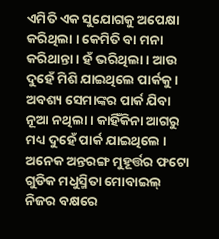ଏମିତି ଏକ ସୁଯୋଗକୁ ଅପେକ୍ଷା କରିଥିଲା । କେମିତି ବା ମନା କରିଥାନ୍ତା । ହଁ ଭରିଥିଲା । ଆଉ ଦୁହେଁ ମିଶି ଯାଇଥିଲେ ପାର୍କକୁ । ଅବଶ୍ୟ ସେମାଙ୍କର ପାର୍କ ଯିବା ନୂଆ ନଥିଲା । କାହିଁକିନା ଆଗରୁ ମଧ୍ୟ ଦୁହେଁ ପାର୍କ ଯାଇଥିଲେ । ଅନେକ ଅନ୍ତରଙ୍ଗ ମୁହୂର୍ତ୍ତର ଫଟୋ ଗୁଡିକ ମଧୁସ୍ମିତା ମୋବାଇଲ୍ ନିଜର ବକ୍ଷରେ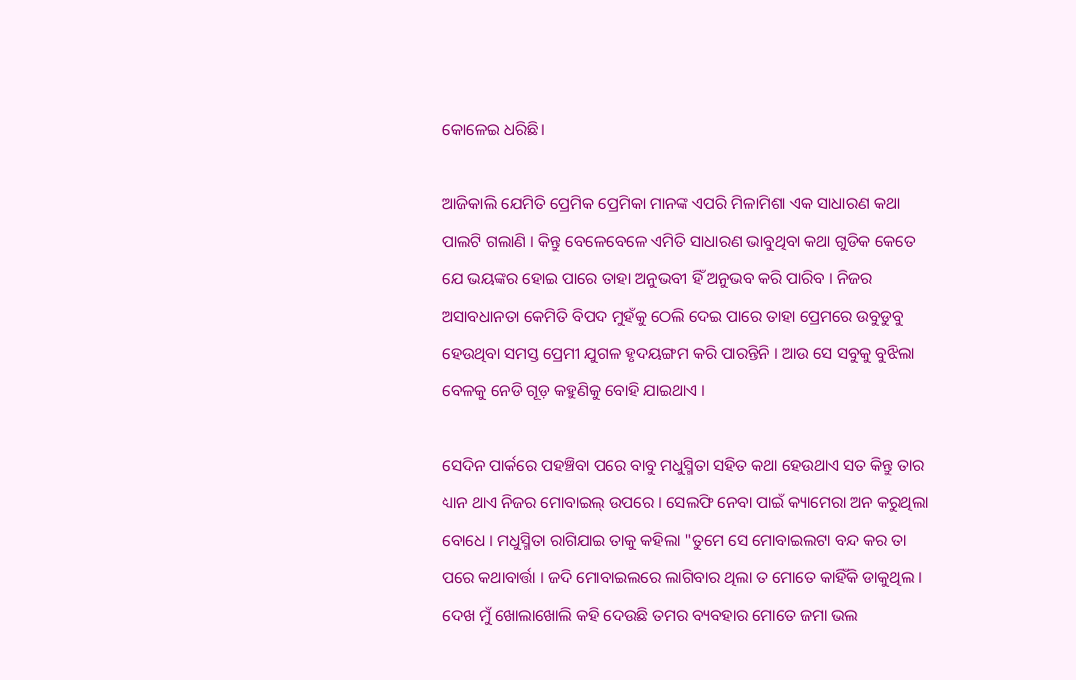କୋଳେଇ ଧରିଛି।

ଆଜିକାଲି ଯେମିତି ପ୍ରେମିକ ପ୍ରେମିକା ମାନଙ୍କ ଏପରି ମିଳାମିଶା ଏକ ସାଧାରଣ କଥା ପାଲଟି ଗଲାଣି । କିନ୍ତୁ ବେଳେବେଳେ ଏମିତି ସାଧାରଣ ଭାବୁଥିବା କଥା ଗୁଡିକ କେତେ ଯେ ଭୟଙ୍କର ହୋଇ ପାରେ ତାହା ଅନୁଭବୀ ହିଁ ଅନୁଭବ କରି ପାରିବ । ନିଜର ଅସାବଧାନତା କେମିତି ବିପଦ ମୁହଁକୁ ଠେଲି ଦେଇ ପାରେ ତାହା ପ୍ରେମରେ ଉବୁଡୁବୁ ହେଉଥିବା ସମସ୍ତ ପ୍ରେମୀ ଯୁଗଳ ହୃଦୟଙ୍ଗମ କରି ପାରନ୍ତିନି । ଆଉ ସେ ସବୁକୁ ବୁଝିଲା ବେଳକୁ ନେଡି ଗୂଡ଼ କହୁଣିକୁ ବୋହି ଯାଇଥାଏ ।

ସେଦିନ ପାର୍କରେ ପହଞ୍ଚିବା ପରେ ବାବୁ ମଧୁସ୍ମିତା ସହିତ କଥା ହେଉଥାଏ ସତ କିନ୍ତୁ ତାର ଧ୍ୟାନ ଥାଏ ନିଜର ମୋବାଇଲ୍ ଉପରେ । ସେଲଫି ନେବା ପାଇଁ କ୍ୟାମେରା ଅନ କରୁଥିଲା ବୋଧେ । ମଧୁସ୍ମିତା ରାଗିଯାଇ ତାକୁ କହିଲା "ତୁମେ ସେ ମୋବାଇଲଟା ବନ୍ଦ କର ତା ପରେ କଥାବାର୍ତ୍ତା । ଜଦି ମୋବାଇଲରେ ଲାଗିବାର ଥିଲା ତ ମୋତେ କାହିଁକି ଡାକୁଥିଲ । ଦେଖ ମୁଁ ଖୋଲାଖୋଲି କହି ଦେଉଛି ତମର ବ୍ୟବହାର ମୋତେ ଜମା ଭଲ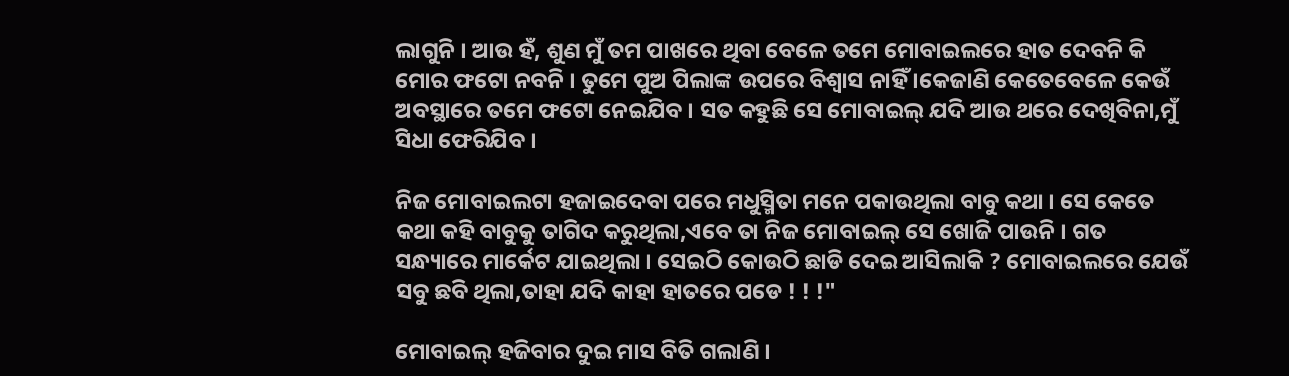ଲାଗୁନି । ଆଉ ହଁ, ଶୁଣ ମୁଁ ତମ ପାଖରେ ଥିବା ବେଳେ ତମେ ମୋବାଇଲରେ ହାତ ଦେବନି କି ମୋର ଫଟୋ ନବନି । ତୁମେ ପୁଅ ପିଲାଙ୍କ ଉପରେ ବିଶ୍ୱାସ ନାହିଁ ।କେଜାଣି କେତେବେଳେ କେଉଁ ଅବସ୍ଥାରେ ତମେ ଫଟୋ ନେଇଯିବ । ସତ କହୁଛି ସେ ମୋବାଇଲ୍ ଯଦି ଆଉ ଥରେ ଦେଖିବିନା,ମୁଁ ସିଧା ଫେରିଯିବ ।

ନିଜ ମୋବାଇଲଟା ହଜାଇଦେବା ପରେ ମଧୁସ୍ମିତା ମନେ ପକାଉଥିଲା ବାବୁ କଥା । ସେ କେତେ କଥା କହି ବାବୁକୁ ତାଗିଦ କରୁଥିଲା,ଏବେ ତା ନିଜ ମୋବାଇଲ୍ ସେ ଖୋଜି ପାଉନି । ଗତ ସନ୍ଧ୍ୟାରେ ମାର୍କେଟ ଯାଇଥିଲା । ସେଇଠି କୋଉଠି ଛାଡି ଦେଇ ଆସିଲାକି ? ମୋବାଇଲରେ ଯେଉଁ ସବୁ ଛବି ଥିଲା,ତାହା ଯଦି କାହା ହାତରେ ପଡେ ! ! !"

ମୋବାଇଲ୍ ହଜିବାର ଦୁଇ ମାସ ବିତି ଗଲାଣି ।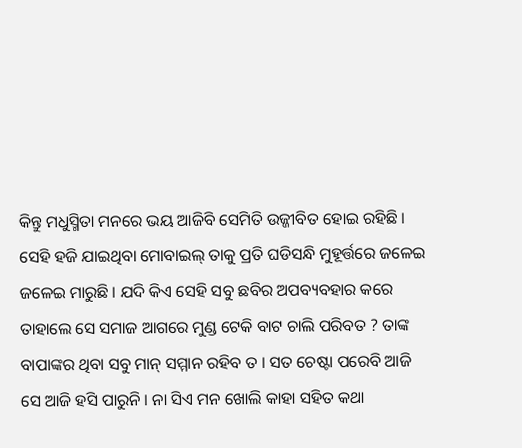କିନ୍ତୁ ମଧୁସ୍ମିତା ମନରେ ଭୟ ଆଜିବି ସେମିତି ଉଜ୍ଜୀବିତ ହୋଇ ରହିଛି । ସେହି ହଜି ଯାଇଥିବା ମୋବାଇଲ୍ ତାକୁ ପ୍ରତି ଘଡିସନ୍ଧି ମୁହୂର୍ତ୍ତରେ ଜଳେଇ ଜଳେଇ ମାରୁଛି । ଯଦି କିଏ ସେହି ସବୁ ଛବିର ଅପବ୍ୟବହାର କରେ ତାହାଲେ ସେ ସମାଜ ଆଗରେ ମୁଣ୍ଡ ଟେକି ବାଟ ଚାଲି ପରିବତ ? ତାଙ୍କ ବାପାଙ୍କର ଥିବା ସବୁ ମାନ୍ ସମ୍ମାନ ରହିବ ତ । ସତ ଚେଷ୍ଟା ପରେବି ଆଜି ସେ ଆଜି ହସି ପାରୁନି । ନା ସିଏ ମନ ଖୋଲି କାହା ସହିତ କଥା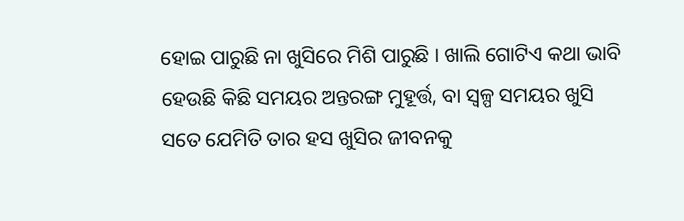ହୋଇ ପାରୁଛି ନା ଖୁସିରେ ମିଶି ପାରୁଛି । ଖାଲି ଗୋଟିଏ କଥା ଭାବି ହେଉଛି କିଛି ସମୟର ଅନ୍ତରଙ୍ଗ ମୁହୂର୍ତ୍ତ, ବା ସ୍ବଳ୍ପ ସମୟର ଖୁସି ସତେ ଯେମିତି ତାର ହସ ଖୁସିର ଜୀବନକୁ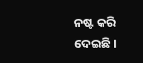ନଷ୍ଟ କରି ଦେଇଛି ।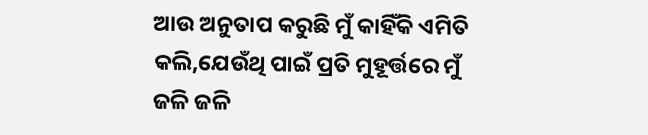ଆଉ ଅନୁତାପ କରୁଛି ମୁଁ କାହିଁକି ଏମିତି କଲି,ଯେଉଁଥି ପାଇଁ ପ୍ରତି ମୁହୂର୍ତ୍ତରେ ମୁଁ ଜଳି ଜଳି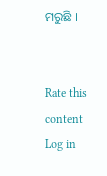ମରୁଛି ।


Rate this content
Log in